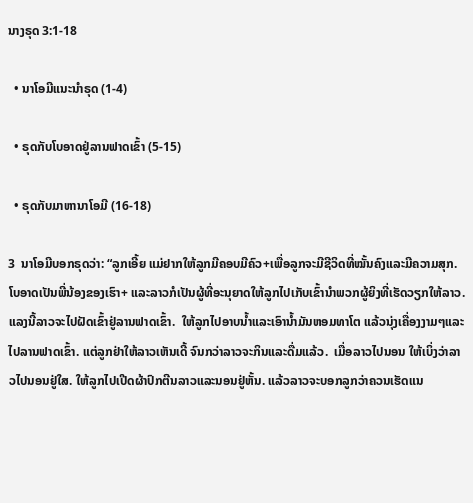ນາງຣຸດ 3:1-18

  • ນາໂອມີແນະນຳຣຸດ (1-4)

  • ຣຸດກັບໂບອາດຢູ່ລານຟາດເຂົ້າ (5-15)

  • ຣຸດກັບມາຫານາໂອມີ (16-18)

3  ນາໂອມີບອກຣຸດວ່າ: “ລູກເອີ້ຍ ແມ່ຢາກໃຫ້ລູກມີຄອບມີຄົວ+ເພື່ອລູກຈະມີຊີວິດທີ່ໝັ້ນຄົງແລະມີຄວາມສຸກ.  ໂບອາດເປັນພີ່ນ້ອງຂອງເຮົາ+ ແລະລາວກໍເປັນຜູ້ທີ່ອະນຸຍາດໃຫ້ລູກໄປເກັບເຂົ້ານຳພວກຜູ້ຍິງທີ່ເຮັດວຽກໃຫ້ລາວ. ແລງນີ້ລາວຈະໄປຝັດເຂົ້າຢູ່ລານຟາດເຂົ້າ.  ໃຫ້ລູກໄປອາບນ້ຳແລະເອົານ້ຳມັນຫອມທາໂຕ ແລ້ວນຸ່ງເຄື່ອງງາມໆແລະໄປລານຟາດເຂົ້າ. ແຕ່ລູກຢ່າໃຫ້ລາວເຫັນເດີ້ ຈົນກວ່າລາວຈະກິນແລະດື່ມແລ້ວ.  ເມື່ອລາວໄປນອນ ໃຫ້ເບິ່ງວ່າລາວໄປນອນຢູ່ໃສ. ໃຫ້ລູກໄປເປີດຜ້າປົກຕີນລາວແລະນອນຢູ່ຫັ້ນ. ແລ້ວລາວຈະບອກລູກວ່າຄວນເຮັດແນ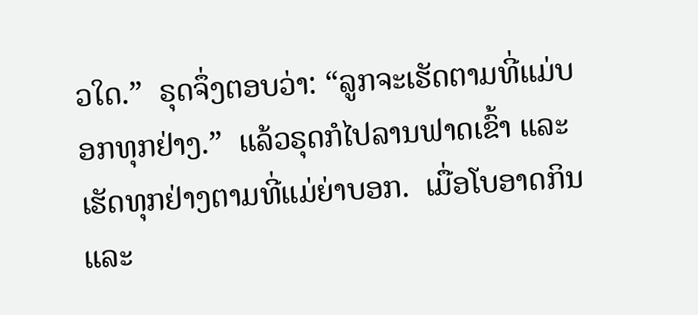ວໃດ.”  ຣຸດຈຶ່ງຕອບວ່າ: “ລູກຈະເຮັດຕາມທີ່ແມ່ບອກທຸກຢ່າງ.”  ແລ້ວຣຸດກໍໄປລານຟາດເຂົ້າ ແລະເຮັດທຸກຢ່າງຕາມທີ່ແມ່ຍ່າບອກ.  ເມື່ອໂບອາດກິນແລະ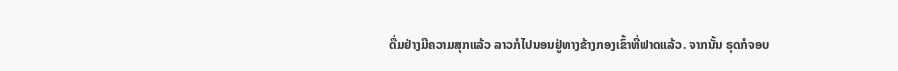ດື່ມຢ່າງມີຄວາມສຸກແລ້ວ ລາວກໍໄປນອນຢູ່ທາງຂ້າງກອງເຂົ້າທີ່ຟາດແລ້ວ. ຈາກນັ້ນ ຣຸດກໍຈອບ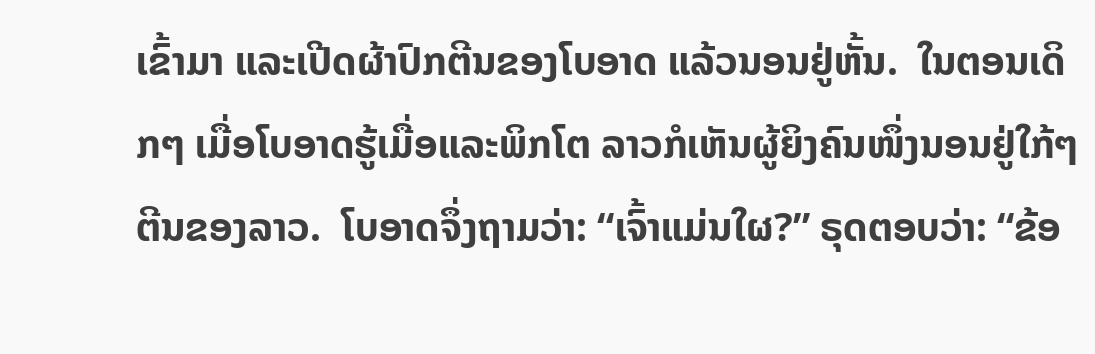ເຂົ້າມາ ແລະເປີດຜ້າປົກຕີນຂອງໂບອາດ ແລ້ວນອນຢູ່ຫັ້ນ.  ໃນຕອນເດິກໆ ເມື່ອໂບອາດຮູ້ເມື່ອແລະພິກໂຕ ລາວກໍເຫັນຜູ້ຍິງຄົນໜຶ່ງນອນຢູ່ໃກ້ໆຕີນຂອງລາວ.  ໂບອາດຈຶ່ງຖາມວ່າ: “ເຈົ້າແມ່ນໃຜ?” ຣຸດຕອບວ່າ: “ຂ້ອ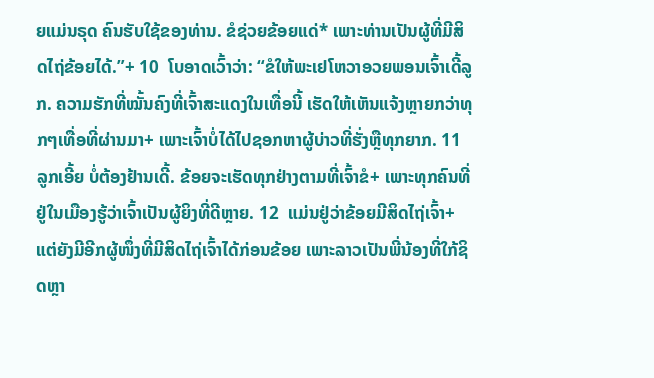ຍແມ່ນຣຸດ ຄົນຮັບໃຊ້ຂອງທ່ານ. ຂໍຊ່ວຍຂ້ອຍແດ່* ເພາະທ່ານເປັນຜູ້ທີ່ມີສິດໄຖ່ຂ້ອຍໄດ້.”+ 10  ໂບອາດເວົ້າວ່າ: “ຂໍໃຫ້ພະເຢໂຫວາອວຍພອນເຈົ້າເດີ້ລູກ. ຄວາມຮັກທີ່ໝັ້ນຄົງທີ່ເຈົ້າສະແດງໃນເທື່ອນີ້ ເຮັດໃຫ້ເຫັນແຈ້ງຫຼາຍກວ່າທຸກໆເທື່ອທີ່ຜ່ານມາ+ ເພາະເຈົ້າບໍ່ໄດ້ໄປຊອກຫາຜູ້ບ່າວທີ່ຮັ່ງຫຼືທຸກຍາກ. 11  ລູກເອີ້ຍ ບໍ່ຕ້ອງຢ້ານເດີ້. ຂ້ອຍຈະເຮັດທຸກຢ່າງຕາມທີ່ເຈົ້າຂໍ+ ເພາະທຸກຄົນທີ່ຢູ່ໃນເມືອງຮູ້ວ່າເຈົ້າເປັນຜູ້ຍິງທີ່ດີຫຼາຍ. 12  ແມ່ນຢູ່ວ່າຂ້ອຍມີສິດໄຖ່ເຈົ້າ+ ແຕ່ຍັງມີອີກຜູ້ໜຶ່ງທີ່ມີສິດໄຖ່ເຈົ້າໄດ້ກ່ອນຂ້ອຍ ເພາະລາວເປັນພີ່ນ້ອງທີ່ໃກ້ຊິດຫຼາ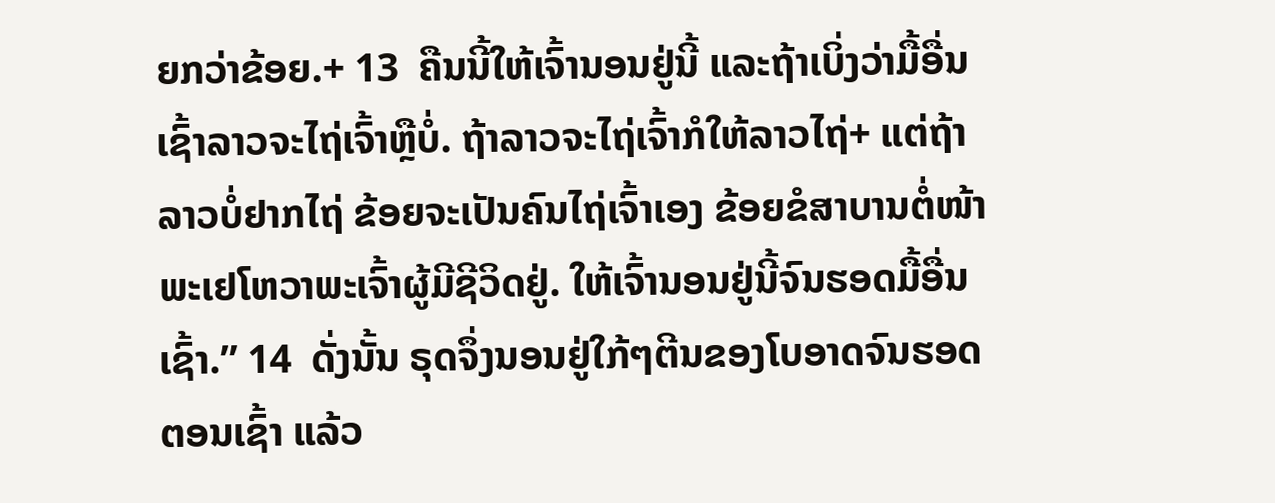ຍກວ່າຂ້ອຍ.+ 13  ຄືນນີ້ໃຫ້ເຈົ້ານອນຢູ່ນີ້ ແລະຖ້າເບິ່ງວ່າມື້ອື່ນເຊົ້າລາວຈະໄຖ່ເຈົ້າຫຼືບໍ່. ຖ້າລາວຈະໄຖ່ເຈົ້າກໍໃຫ້ລາວໄຖ່+ ແຕ່ຖ້າລາວບໍ່ຢາກໄຖ່ ຂ້ອຍຈະເປັນຄົນໄຖ່ເຈົ້າເອງ ຂ້ອຍຂໍສາບານຕໍ່ໜ້າພະເຢໂຫວາພະເຈົ້າຜູ້ມີຊີວິດຢູ່. ໃຫ້ເຈົ້ານອນຢູ່ນີ້ຈົນຮອດມື້ອື່ນເຊົ້າ.” 14  ດັ່ງນັ້ນ ຣຸດຈຶ່ງນອນຢູ່ໃກ້ໆຕີນຂອງໂບອາດຈົນຮອດຕອນເຊົ້າ ແລ້ວ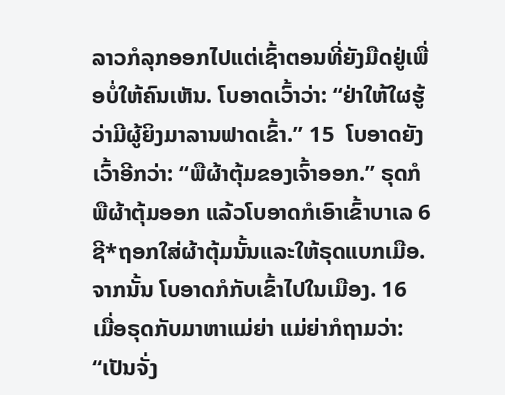ລາວກໍລຸກອອກໄປແຕ່ເຊົ້າຕອນທີ່ຍັງມືດຢູ່ເພື່ອບໍ່ໃຫ້ຄົນເຫັນ. ໂບອາດເວົ້າວ່າ: “ຢ່າໃຫ້ໃຜຮູ້ວ່າມີຜູ້ຍິງມາລານຟາດເຂົ້າ.” 15  ໂບອາດຍັງເວົ້າອີກວ່າ: “ພືຜ້າຕຸ້ມຂອງເຈົ້າອອກ.” ຣຸດກໍພືຜ້າຕຸ້ມອອກ ແລ້ວໂບອາດກໍເອົາເຂົ້າບາເລ 6 ຊີ*ຖອກໃສ່ຜ້າຕຸ້ມນັ້ນແລະໃຫ້ຣຸດແບກເມືອ. ຈາກນັ້ນ ໂບອາດກໍກັບເຂົ້າໄປໃນເມືອງ. 16  ເມື່ອຣຸດກັບມາຫາແມ່ຍ່າ ແມ່ຍ່າກໍຖາມວ່າ: “ເປັນຈັ່ງ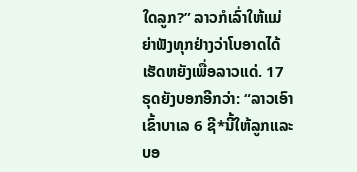ໃດລູກ?” ລາວກໍເລົ່າໃຫ້ແມ່ຍ່າຟັງທຸກຢ່າງວ່າໂບອາດໄດ້ເຮັດຫຍັງເພື່ອລາວແດ່. 17  ຣຸດຍັງບອກອີກວ່າ: “ລາວເອົາເຂົ້າບາເລ 6 ຊີ*ນີ້ໃຫ້ລູກແລະບອ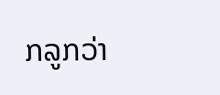ກລູກວ່າ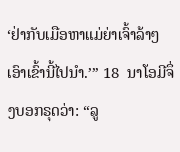‘ຢ່າກັບເມືອຫາແມ່ຍ່າເຈົ້າລ້າໆ ເອົາເຂົ້ານີ້ໄປນຳ.’” 18  ນາໂອມີຈຶ່ງບອກຣຸດວ່າ: “ລູ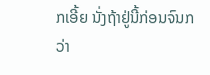ກເອີ້ຍ ນັ່ງຖ້າຢູ່ນີ້ກ່ອນຈົນກວ່າ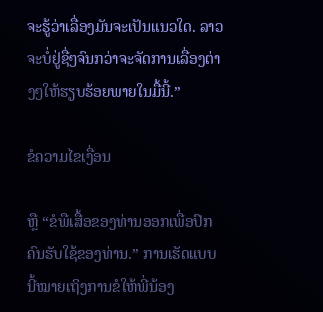ຈະຮູ້ວ່າເລື່ອງມັນຈະເປັນແນວໃດ. ລາວຈະບໍ່ຢູ່ຊື່ໆຈົນກວ່າຈະຈັດການເລື່ອງຕ່າງໆໃຫ້ຮຽບຮ້ອຍພາຍໃນມື້ນີ້.”

ຂໍຄວາມໄຂເງື່ອນ

ຫຼື “ຂໍພືເສື້ອຂອງທ່ານອອກເພື່ອປົກຄົນຮັບໃຊ້ຂອງທ່ານ.” ການເຮັດແບບນີ້ໝາຍເຖິງການຂໍໃຫ້ພີ່ນ້ອງ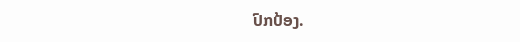ປົກປ້ອງ.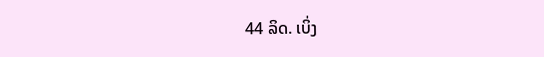44 ລິດ. ເບິ່ງ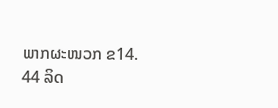ພາກຜະໜວກ ຂ14.
44 ລິດ